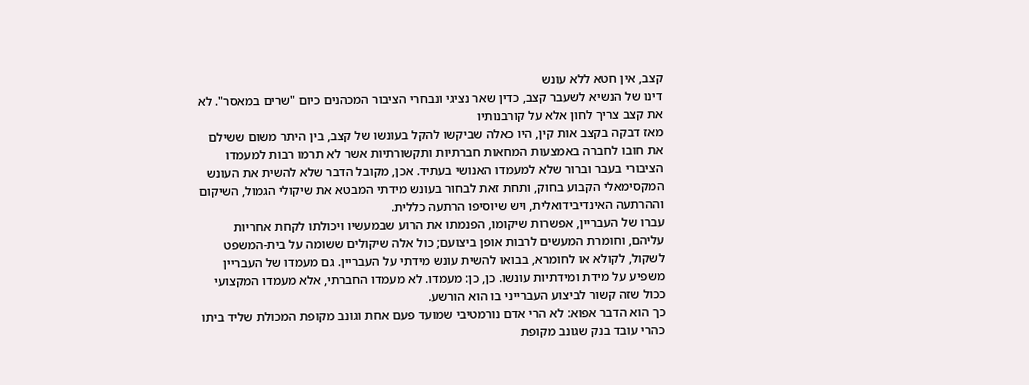קצב, אין חטא ללא עונש
דינו של הנשיא לשעבר קצב, כדין שאר נציגי ונבחרי הציבור המכהנים כיום "שרים במאסר". לא את קצב צריך לחון אלא על קורבנותיו
מאז דבקה בקצב אות קין, היו כאלה שביקשו להקל בעונשו של קצב, בין היתר משום ששילם את חובו לחברה באמצעות המחאות חברתיות ותקשורתיות אשר לא תרמו רבות למעמדו הציבורי בעבר וברור שלא למעמדו האנושי בעתיד. אכן, מקובל הדבר שלא להשית את העונש המקסימאלי הקבוע בחוק, ותחת זאת לבחור בעונש מידתי המבטא את שיקולי הגמול, השיקום וההרתעה האינדיבידואלית, ויש שיוסיפו הרתעה כללית.
עברו של העבריין, אפשרות שיקומו, הפנמתו את הרוע שבמעשיו ויכולתו לקחת אחריות עליהם, וחומרת המעשים לרבות אופן ביצועם; כול אלה שיקולים ששומה על בית-המשפט לשקול, לקולא או לחומרא, בבואו להשית עונש מידתי על העבריין. גם מעמדו של העבריין משפיע על מידת ומידתיות עונשו. כן, כן: מעמדו. לא מעמדו החברתי, אלא מעמדו המקצועי ככול שזה קשור לביצוע העברייני בו הוא הורשע.
כך הוא הדבר אפוא: לא הרי אדם נורמטיבי שמועד פעם אחת וגונב מקופת המכולת שליד ביתו כהרי עובד בנק שגונב מקופת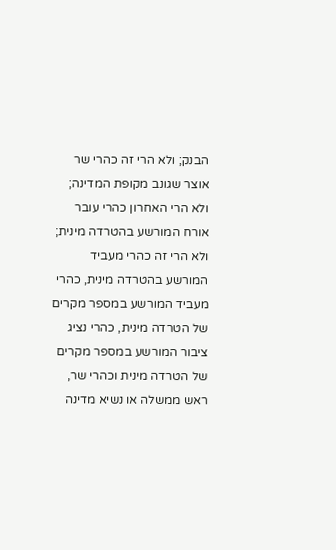הבנק; ולא הרי זה כהרי שר אוצר שגונב מקופת המדינה; ולא הרי האחרון כהרי עובר אורח המורשע בהטרדה מינית; ולא הרי זה כהרי מעביד המורשע בהטרדה מינית, כהרי מעביד המורשע במספר מקרים של הטרדה מינית, כהרי נציג ציבור המורשע במספר מקרים של הטרדה מינית וכהרי שר, ראש ממשלה או נשיא מדינה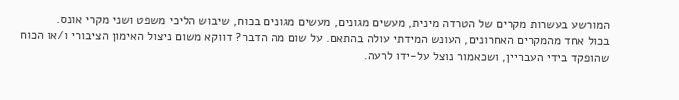המורשע בעשרות מקרים של הטרדה מינית, מעשים מגונים, מעשים מגונים בכוח, שיבוש הליכי משפט ושני מקרי אונס.
בכול אחד מהמקרים האחרונים, העונש המידתי עולה בהתאם. על שום מה הדבר? דווקא משום ניצול האימון הציבורי ו/או הכוח שהופקד בידי העבריין, ושכאמור נוצל על-ידו לרעה.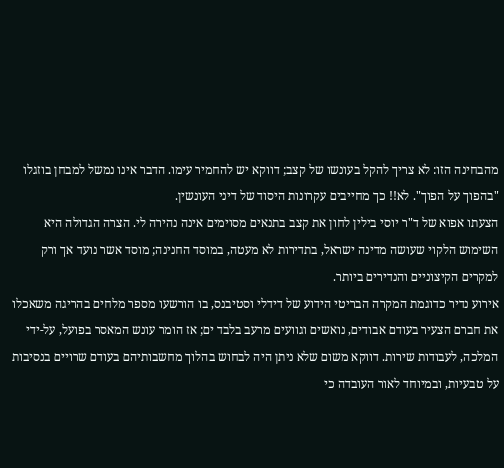מהבחינה הזו: לא צריך להקל בעונשו של קצב; דווקא יש להחמיר עימו. הדבר אינו נמשל למבחן בוזגלו "בהפוך על הפוך". לא!! כך מחייבים עקרונות היסוד של דיני העונשין.
הצעתו אפוא של ד"ר יוסי בילין לחון את קצב בתנאים מסוימים אינה נהירה לי. הצרה הגדולה היא השימוש הלקוי שעושה מדינה ישראל, בתדירות לא מעטה, במוסד החנינה; מוסד אשר נועד אך ורק למקרים הקיצוניים והנדירים ביותר.
אירוע נדיר כדוגמת המקרה הבריטי הידוע של דידלי וסטיבנס, בו הורשעו מספר מלחים בהריגה משאכלו את חברם הצעיר בעודם אבודים, נואשים וגוועים מרעב בלבד ים; אז הומר עונש המאסר בפועל, על-ידי המלכה, לעבודות שירות. דווקא משום שלא ניתן היה לבחוש בהלוך מחשבותיהם בעודם שרויים בנסיבות על טבעיות, ובמיוחד לאור העובדה כי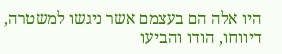היו אלה הם בעצמם אשר ניגשו למשטרה, דיווחו, הודו והביעו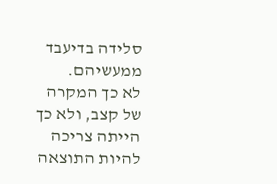סלידה בדיעבד ממעשיהם.
לא כך המקרה של קצב, ולא כך הייתה צריכה להיות התוצאה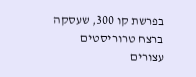בפרשת קו 300, שעסקה ברצח טרוריסטים עצורים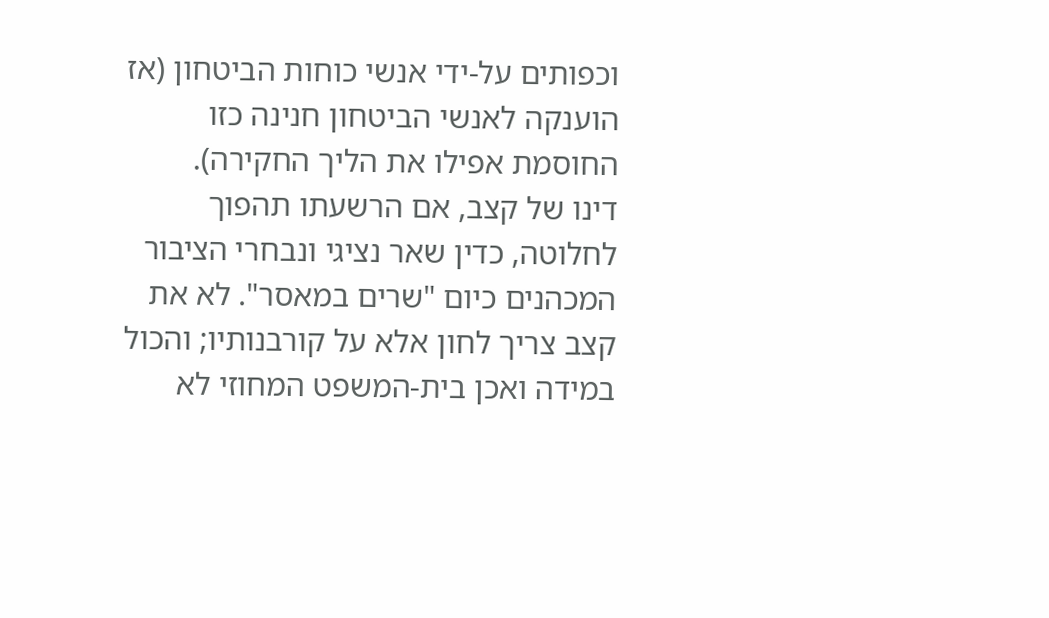וכפותים על-ידי אנשי כוחות הביטחון (אז הוענקה לאנשי הביטחון חנינה כזו החוסמת אפילו את הליך החקירה).
דינו של קצב, אם הרשעתו תהפוך לחלוטה, כדין שאר נציגי ונבחרי הציבור המכהנים כיום "שרים במאסר". לא את קצב צריך לחון אלא על קורבנותיו; והכול במידה ואכן בית-המשפט המחוזי לא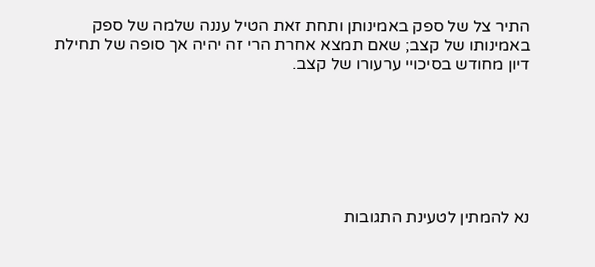התיר צל של ספק באמינותן ותחת זאת הטיל עננה שלמה של ספק באמינותו של קצב; שאם תמצא אחרת הרי זה יהיה אך סופה של תחילת דיון מחודש בסיכויי ערעורו של קצב.







נא להמתין לטעינת התגובות